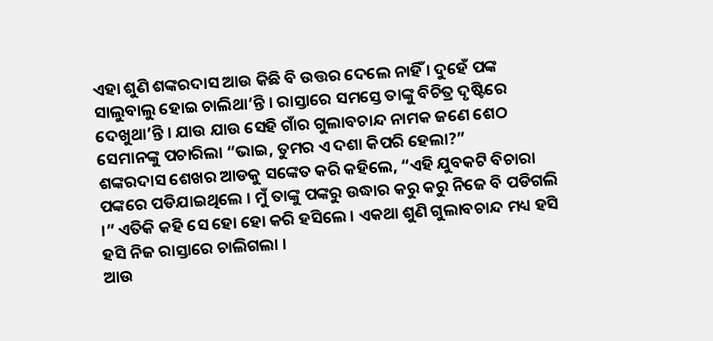ଏହା ଶୁଣି ଶଙ୍କରଦାସ ଆଉ କିଛି ବି ଉତ୍ତର ଦେଲେ ନାହିଁ । ଦୁହେଁ ପଙ୍କ ସାଲୁବାଲୁ ହୋଇ ଚାଲିଥା’ନ୍ତି । ରାସ୍ତାରେ ସମସ୍ତେ ତାଙ୍କୁ ବିଚିତ୍ର ଦୃଷ୍ଟିରେ ଦେଖୁଥା’ନ୍ତି । ଯାଉ ଯାଉ ସେହି ଗାଁର ଗୁଲାବଚାନ୍ଦ ନାମକ ଜଣେ ଶେଠ ସେମାନଙ୍କୁ ପଚାରିଲା “ଭାଇ, ତୁମର ଏ ଦଶା କିପରି ହେଲା?”
ଶଙ୍କରଦାସ ଶେଖର ଆଡକୁ ସଙ୍କେତ କରି କହିଲେ, “ଏହି ଯୁବକଟି ବିଚାରା ପଙ୍କରେ ପଡିଯାଇଥିଲେ । ମୁଁ ତାଙ୍କୁ ପଙ୍କରୁ ଉଦ୍ଧାର କରୁ କରୁ ନିଜେ ବି ପଡିଗଲି ।” ଏତିକି କହି ସେ ହୋ ହୋ କରି ହସିଲେ । ଏକଥା ଶୁଣି ଗୁଲାବଚାନ୍ଦ ମଧ୍ୟ ହସି ହସି ନିଜ ରାସ୍ତାରେ ଚାଲିଗଲା ।
ଆଉ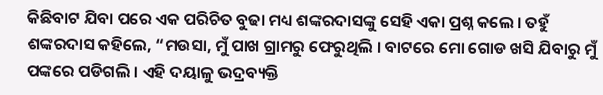କିଛିବାଟ ଯିବା ପରେ ଏକ ପରିଚିତ ବୁଢା ମଧ୍ୟ ଶଙ୍କରଦାସଙ୍କୁ ସେହି ଏକା ପ୍ରଶ୍ନ କଲେ । ତହୁଁ ଶଙ୍କରଦାସ କହିଲେ, “ମଉସା, ମୁଁ ପାଖ ଗ୍ରାମରୁ ଫେରୁଥିଲି । ବାଟରେ ମୋ ଗୋଡ ଖସି ଯିବାରୁ ମୁଁ ପଙ୍କରେ ପଡିଗଲି । ଏହି ଦୟାଳୁ ଭଦ୍ରବ୍ୟକ୍ତି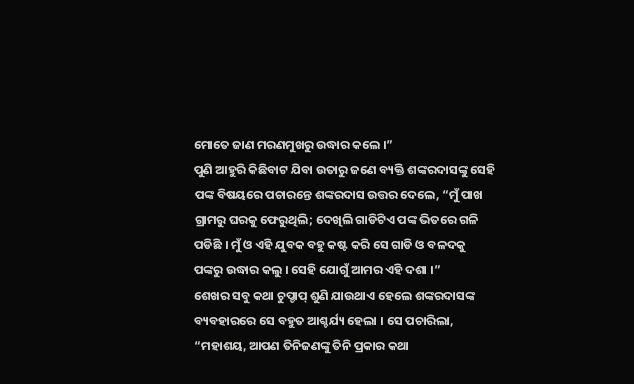ମୋତେ ଜାଣ ମରଣମୁଖରୁ ଉଦ୍ଧାର କଲେ ।”
ପୁଣି ଆହୁରି କିଛିବାଟ ଯିବା ଉତାରୁ ଜଣେ ବ୍ୟକ୍ତି ଶଙ୍କରଦାସଙ୍କୁ ସେହି ପଙ୍କ ବିଷୟରେ ପଚାରନ୍ତେ ଶଙ୍କରଦାସ ଉତ୍ତର ଦେଲେ, “ମୁଁ ପାଖ ଗ୍ରାମରୁ ଘରକୁ ଫେରୁଥିଲି; ଦେଖିଲି ଗାଡିଟିଏ ପଙ୍କ ଭିତରେ ଗଳି ପଡିଛି । ମୁଁ ଓ ଏହି ଯୁବକ ବହୁ କଷ୍ଟ କରି ସେ ଗାଡି ଓ ବଳଦକୁ ପଙ୍କରୁ ଉଦ୍ଧାର କଲୁ । ସେହି ଯୋଗୁଁ ଆମର ଏହି ଦଶା ।”
ଶେଖର ସବୁ କଥା ଚୁପ୍ଚାପ୍ ଶୁଣି ଯାଉଥାଏ ହେଲେ ଶଙ୍କରଦାସଙ୍କ ବ୍ୟବହାରରେ ସେ ବହୁତ ଆଶ୍ଚର୍ଯ୍ୟ ହେଲା । ସେ ପଚାରିଲା, “ମହାଶୟ, ଆପଣ ତିନିଜଣଙ୍କୁ ତିନି ପ୍ରକାର କଥା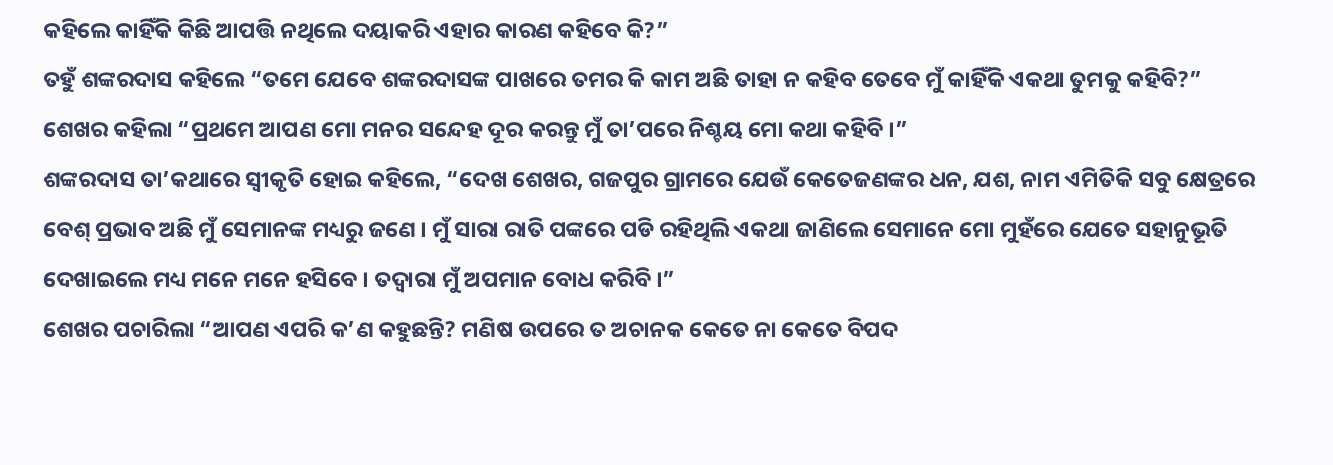କହିଲେ କାହିଁକି କିଛି ଆପତ୍ତି ନଥିଲେ ଦୟାକରି ଏହାର କାରଣ କହିବେ କି?”
ତହୁଁ ଶଙ୍କରଦାସ କହିଲେ “ତମେ ଯେବେ ଶଙ୍କରଦାସଙ୍କ ପାଖରେ ତମର କି କାମ ଅଛି ତାହା ନ କହିବ ତେବେ ମୁଁ କାହିଁକି ଏକଥା ତୁମକୁ କହିବି?”
ଶେଖର କହିଲା “ପ୍ରଥମେ ଆପଣ ମୋ ମନର ସନ୍ଦେହ ଦୂର କରନ୍ତୁ ମୁଁ ତା’ପରେ ନିଶ୍ଚୟ ମୋ କଥା କହିବି ।”
ଶଙ୍କରଦାସ ତା’କଥାରେ ସ୍ୱୀକୃତି ହୋଇ କହିଲେ, “ଦେଖ ଶେଖର, ଗଜପୁର ଗ୍ରାମରେ ଯେଉଁ କେତେଜଣଙ୍କର ଧନ, ଯଶ, ନାମ ଏମିତିକି ସବୁ କ୍ଷେତ୍ରରେ ବେଶ୍ ପ୍ରଭାବ ଅଛି ମୁଁ ସେମାନଙ୍କ ମଧ୍ୟରୁ ଜଣେ । ମୁଁ ସାରା ରାତି ପଙ୍କରେ ପଡି ରହିଥିଲି ଏକଥା ଜାଣିଲେ ସେମାନେ ମୋ ମୁହଁରେ ଯେତେ ସହାନୁଭୂତି ଦେଖାଇଲେ ମଧ୍ୟ ମନେ ମନେ ହସିବେ । ତଦ୍ୱାରା ମୁଁ ଅପମାନ ବୋଧ କରିବି ।”
ଶେଖର ପଚାରିଲା “ଆପଣ ଏପରି କ’ଣ କହୁଛନ୍ତି? ମଣିଷ ଉପରେ ତ ଅଚାନକ କେତେ ନା କେତେ ବିପଦ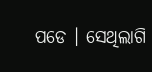ପଡେ । ସେଥିଲାଗି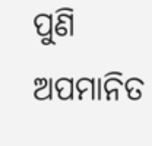ପୁଣି ଅପମାନିତ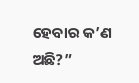ହେବାର କ’ଣ ଅଛି?”